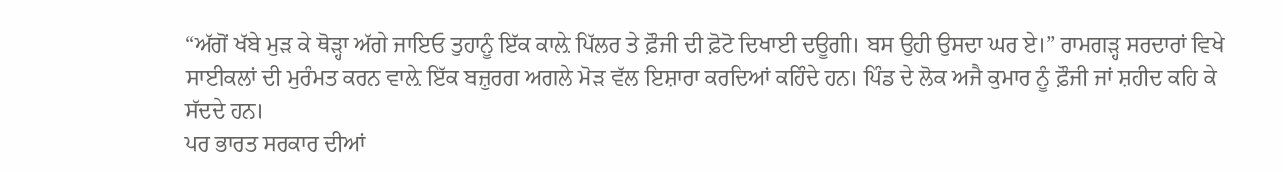“ਅੱਗੋਂ ਖੱਬੇ ਮੁੜ ਕੇ ਥੋੜ੍ਹਾ ਅੱਗੇ ਜਾਇਓ ਤੁਹਾਨੂੰ ਇੱਕ ਕਾਲ਼ੇ ਪਿੱਲਰ ਤੇ ਫ਼ੌਜੀ ਦੀ ਫ਼ੋਟੋ ਦਿਖਾਈ ਦਊਗੀ। ਬਸ ਉਹੀ ਉਸਦਾ ਘਰ ਏ।” ਰਾਮਗੜ੍ਹ ਸਰਦਾਰਾਂ ਵਿਖੇ ਸਾਈਕਲਾਂ ਦੀ ਮੁਰੰਮਤ ਕਰਨ ਵਾਲ਼ੇ ਇੱਕ ਬਜ਼ੁਰਗ ਅਗਲੇ ਮੋੜ ਵੱਲ ਇਸ਼ਾਰਾ ਕਰਦਿਆਂ ਕਹਿੰਦੇ ਹਨ। ਪਿੰਡ ਦੇ ਲੋਕ ਅਜੈ ਕੁਮਾਰ ਨੂੰ ਫ਼ੌਜੀ ਜਾਂ ਸ਼ਹੀਦ ਕਹਿ ਕੇ ਸੱਦਦੇ ਹਨ।
ਪਰ ਭਾਰਤ ਸਰਕਾਰ ਦੀਆਂ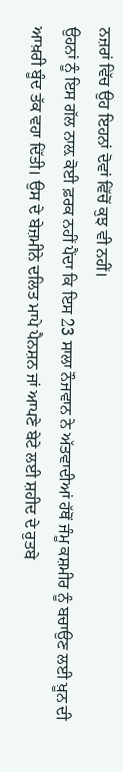ਨਜ਼ਰਾਂ ਵਿੱਚ ਉਹ ਇਹਨਾਂ ਦੋਵਾਂ ਵਿੱਚੋਂ ਕੁਝ ਵੀ ਨਹੀਂ।
ਉਹਨਾਂ ਨੂੰ ਇਸ ਗੱਲ ਨਾਲ਼ ਕੋਈ ਫ਼ਰਕ ਨਹੀਂ ਪੈਂਦਾ ਕਿ ਇਸ 23 ਸਾਲਾ ਨੌਜਵਾਨ ਨੇ ਅੱਤਵਾਦੀਆਂ ਹੱਥੋਂ ਜੰਮੂ ਕਸ਼ਮੀਰ ਨੂੰ ਬਚਾਉਣ ਲਈ ਖ਼ੂਨ ਦੀ ਆਖ਼ਰੀ ਬੂੰਦ ਤੱਕ ਵਹਾ ਦਿੱਤੀ। ਉਸ ਦੇ ਬੇਜ਼ਮੀਨੇ ਦਲਿਤ ਮਾਪੇ ਪੈਨਸ਼ਨ ਜਾਂ ਆਪਣੇ ਬੇਟੇ ਲਈ ਸ਼ਹੀਦ ਦੇ ਰੁਤਬੇ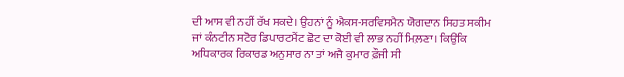ਦੀ ਆਸ ਵੀ ਨਹੀਂ ਰੱਖ ਸਕਦੇ। ਉਹਨਾਂ ਨੂੰ ਐਕਸ-ਸਰਵਿਸਮੈਨ ਯੋਗਦਾਨ ਸਿਹਤ ਸਕੀਮ ਜਾਂ ਕੰਨਟੀਨ ਸਟੋਰ ਡਿਪਾਰਟਮੈਂਟ ਛੋਟ ਦਾ ਕੋਈ ਵੀ ਲਾਭ ਨਹੀਂ ਮਿਲ਼ਣਾ। ਕਿਉਂਕਿ ਅਧਿਕਾਰਕ ਰਿਕਾਰਡ ਅਨੁਸਾਰ ਨਾ ਤਾਂ ਅਜੈ ਕੁਮਾਰ ਫ਼ੌਜੀ ਸੀ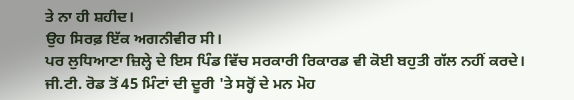ਤੇ ਨਾ ਹੀ ਸ਼ਹੀਦ।
ਉਹ ਸਿਰਫ਼ ਇੱਕ ਅਗਨੀਵੀਰ ਸੀ।
ਪਰ ਲੁਧਿਆਣਾ ਜ਼ਿਲ੍ਹੇ ਦੇ ਇਸ ਪਿੰਡ ਵਿੱਚ ਸਰਕਾਰੀ ਰਿਕਾਰਡ ਵੀ ਕੋਈ ਬਹੁਤੀ ਗੱਲ ਨਹੀਂ ਕਰਦੇ। ਜੀ.ਟੀ. ਰੋਡ ਤੋਂ 45 ਮਿੰਟਾਂ ਦੀ ਦੂਰੀ 'ਤੇ ਸਰ੍ਹੋਂ ਦੇ ਮਨ ਮੋਹ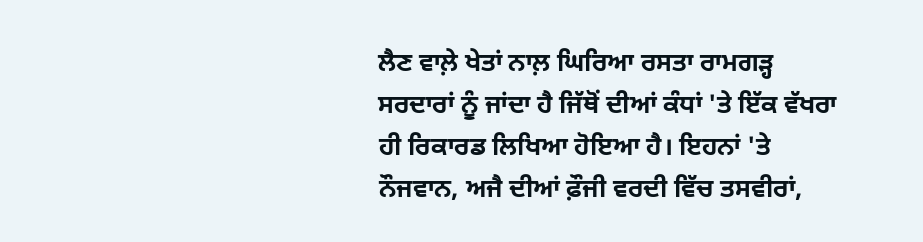ਲੈਣ ਵਾਲ਼ੇ ਖੇਤਾਂ ਨਾਲ਼ ਘਿਰਿਆ ਰਸਤਾ ਰਾਮਗੜ੍ਹ ਸਰਦਾਰਾਂ ਨੂੰ ਜਾਂਦਾ ਹੈ ਜਿੱਥੋਂ ਦੀਆਂ ਕੰਧਾਂ 'ਤੇ ਇੱਕ ਵੱਖਰਾ ਹੀ ਰਿਕਾਰਡ ਲਿਖਿਆ ਹੋਇਆ ਹੈ। ਇਹਨਾਂ 'ਤੇ ਨੌਜਵਾਨ, ਅਜੈ ਦੀਆਂ ਫ਼ੌਜੀ ਵਰਦੀ ਵਿੱਚ ਤਸਵੀਰਾਂ,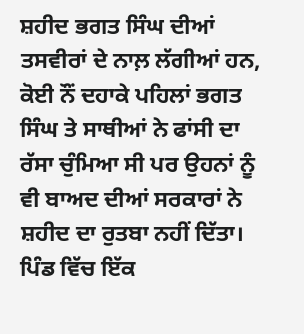ਸ਼ਹੀਦ ਭਗਤ ਸਿੰਘ ਦੀਆਂ ਤਸਵੀਰਾਂ ਦੇ ਨਾਲ਼ ਲੱਗੀਆਂ ਹਨ, ਕੋਈ ਨੌਂ ਦਹਾਕੇ ਪਹਿਲਾਂ ਭਗਤ ਸਿੰਘ ਤੇ ਸਾਥੀਆਂ ਨੇ ਫਾਂਸੀ ਦਾ ਰੱਸਾ ਚੁੰਮਿਆ ਸੀ ਪਰ ਉਹਨਾਂ ਨੂੰ ਵੀ ਬਾਅਦ ਦੀਆਂ ਸਰਕਾਰਾਂ ਨੇ ਸ਼ਹੀਦ ਦਾ ਰੁਤਬਾ ਨਹੀਂ ਦਿੱਤਾ।
ਪਿੰਡ ਵਿੱਚ ਇੱਕ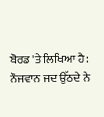ਬੋਰਡ 'ਤੇ ਲਿਖਿਆ ਹੈ:
ਨੌਜਵਾਨ ਜਦ ਉੱਠਦੇ ਨੇ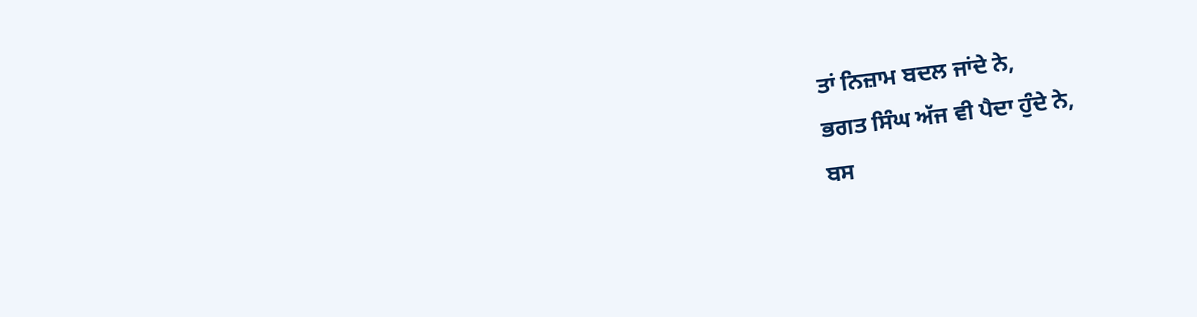ਤਾਂ ਨਿਜ਼ਾਮ ਬਦਲ ਜਾਂਦੇ ਨੇ,
ਭਗਤ ਸਿੰਘ ਅੱਜ ਵੀ ਪੈਦਾ ਹੁੰਦੇ ਨੇ,
ਬਸ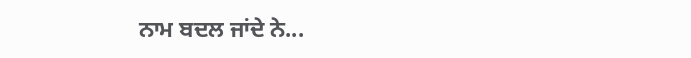ਨਾਮ ਬਦਲ ਜਾਂਦੇ ਨੇ...